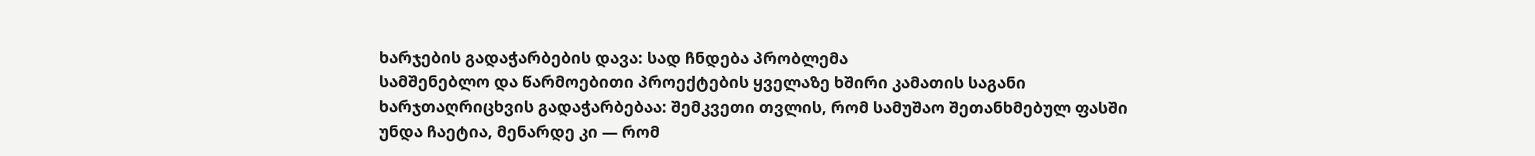ხარჯების გადაჭარბების დავა: სად ჩნდება პრობლემა
სამშენებლო და წარმოებითი პროექტების ყველაზე ხშირი კამათის საგანი ხარჯთაღრიცხვის გადაჭარბებაა: შემკვეთი თვლის, რომ სამუშაო შეთანხმებულ ფასში უნდა ჩაეტია, მენარდე კი — რომ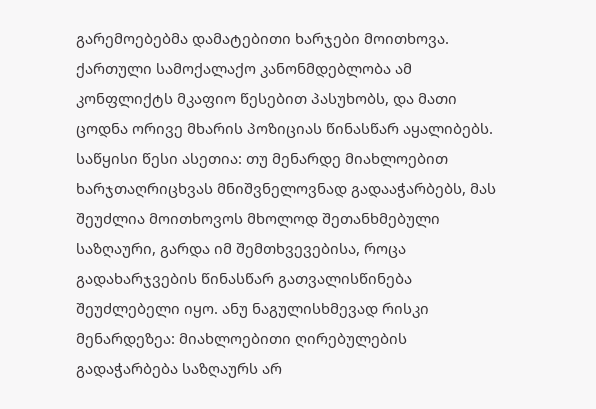გარემოებებმა დამატებითი ხარჯები მოითხოვა. ქართული სამოქალაქო კანონმდებლობა ამ კონფლიქტს მკაფიო წესებით პასუხობს, და მათი ცოდნა ორივე მხარის პოზიციას წინასწარ აყალიბებს.
საწყისი წესი ასეთია: თუ მენარდე მიახლოებით ხარჯთაღრიცხვას მნიშვნელოვნად გადააჭარბებს, მას შეუძლია მოითხოვოს მხოლოდ შეთანხმებული საზღაური, გარდა იმ შემთხვევებისა, როცა გადახარჯვების წინასწარ გათვალისწინება შეუძლებელი იყო. ანუ ნაგულისხმევად რისკი მენარდეზეა: მიახლოებითი ღირებულების გადაჭარბება საზღაურს არ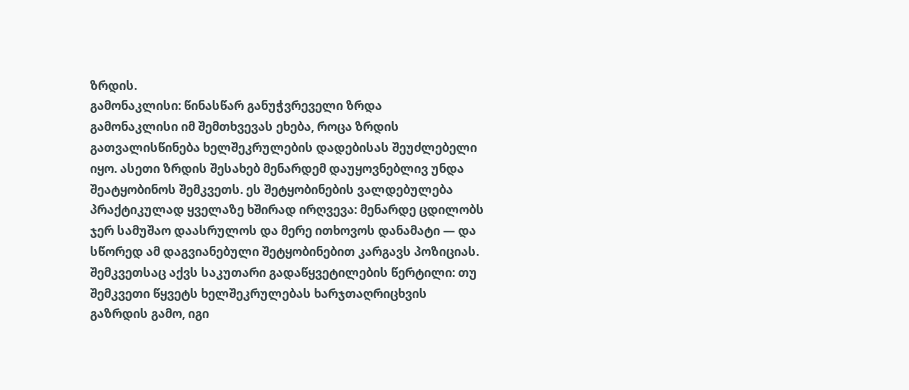ზრდის.
გამონაკლისი: წინასწარ განუჭვრეველი ზრდა
გამონაკლისი იმ შემთხვევას ეხება, როცა ზრდის გათვალისწინება ხელშეკრულების დადებისას შეუძლებელი იყო. ასეთი ზრდის შესახებ მენარდემ დაუყოვნებლივ უნდა შეატყობინოს შემკვეთს. ეს შეტყობინების ვალდებულება პრაქტიკულად ყველაზე ხშირად ირღვევა: მენარდე ცდილობს ჯერ სამუშაო დაასრულოს და მერე ითხოვოს დანამატი — და სწორედ ამ დაგვიანებული შეტყობინებით კარგავს პოზიციას.
შემკვეთსაც აქვს საკუთარი გადაწყვეტილების წერტილი: თუ შემკვეთი წყვეტს ხელშეკრულებას ხარჯთაღრიცხვის გაზრდის გამო, იგი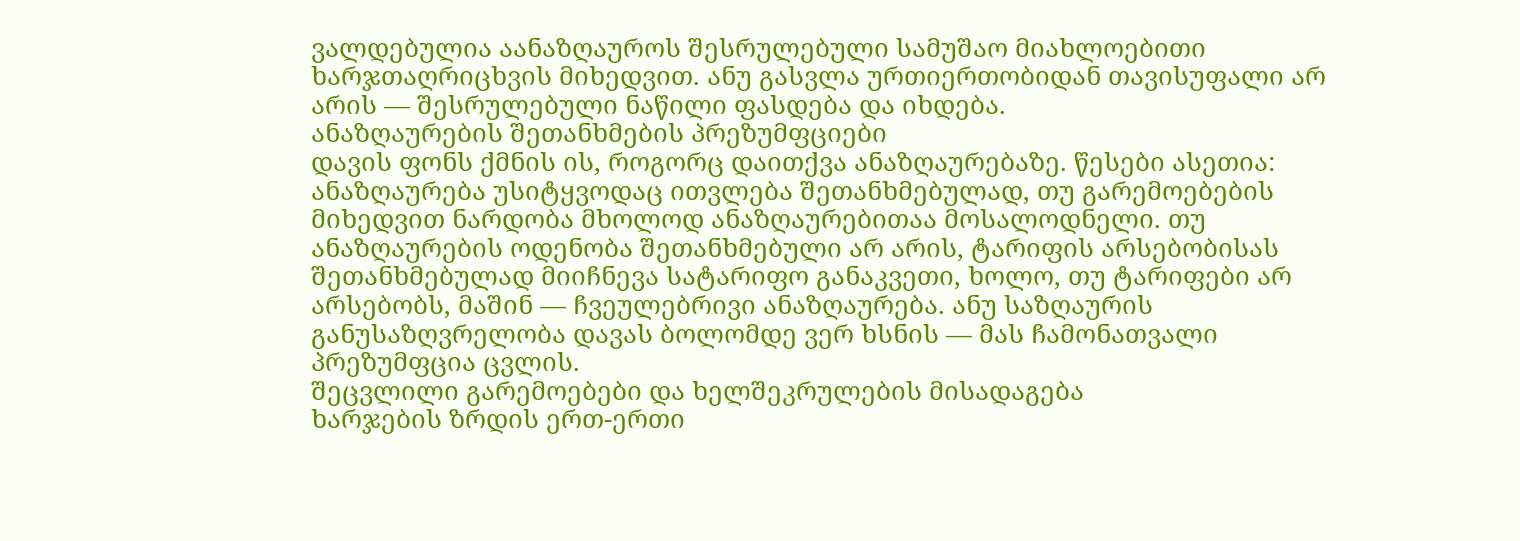ვალდებულია აანაზღაუროს შესრულებული სამუშაო მიახლოებითი ხარჯთაღრიცხვის მიხედვით. ანუ გასვლა ურთიერთობიდან თავისუფალი არ არის — შესრულებული ნაწილი ფასდება და იხდება.
ანაზღაურების შეთანხმების პრეზუმფციები
დავის ფონს ქმნის ის, როგორც დაითქვა ანაზღაურებაზე. წესები ასეთია: ანაზღაურება უსიტყვოდაც ითვლება შეთანხმებულად, თუ გარემოებების მიხედვით ნარდობა მხოლოდ ანაზღაურებითაა მოსალოდნელი. თუ ანაზღაურების ოდენობა შეთანხმებული არ არის, ტარიფის არსებობისას შეთანხმებულად მიიჩნევა სატარიფო განაკვეთი, ხოლო, თუ ტარიფები არ არსებობს, მაშინ — ჩვეულებრივი ანაზღაურება. ანუ საზღაურის განუსაზღვრელობა დავას ბოლომდე ვერ ხსნის — მას ჩამონათვალი პრეზუმფცია ცვლის.
შეცვლილი გარემოებები და ხელშეკრულების მისადაგება
ხარჯების ზრდის ერთ-ერთი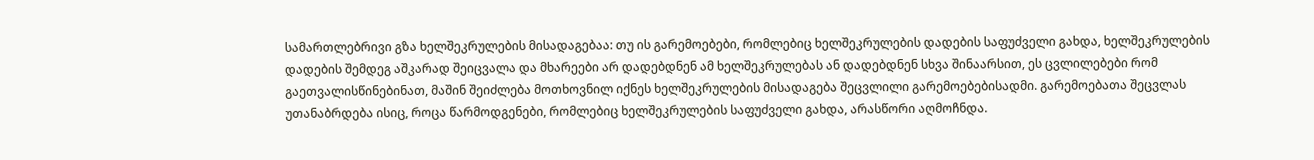სამართლებრივი გზა ხელშეკრულების მისადაგებაა: თუ ის გარემოებები, რომლებიც ხელშეკრულების დადების საფუძველი გახდა, ხელშეკრულების დადების შემდეგ აშკარად შეიცვალა და მხარეები არ დადებდნენ ამ ხელშეკრულებას ან დადებდნენ სხვა შინაარსით, ეს ცვლილებები რომ გაეთვალისწინებინათ, მაშინ შეიძლება მოთხოვნილ იქნეს ხელშეკრულების მისადაგება შეცვლილი გარემოებებისადმი. გარემოებათა შეცვლას უთანაბრდება ისიც, როცა წარმოდგენები, რომლებიც ხელშეკრულების საფუძველი გახდა, არასწორი აღმოჩნდა.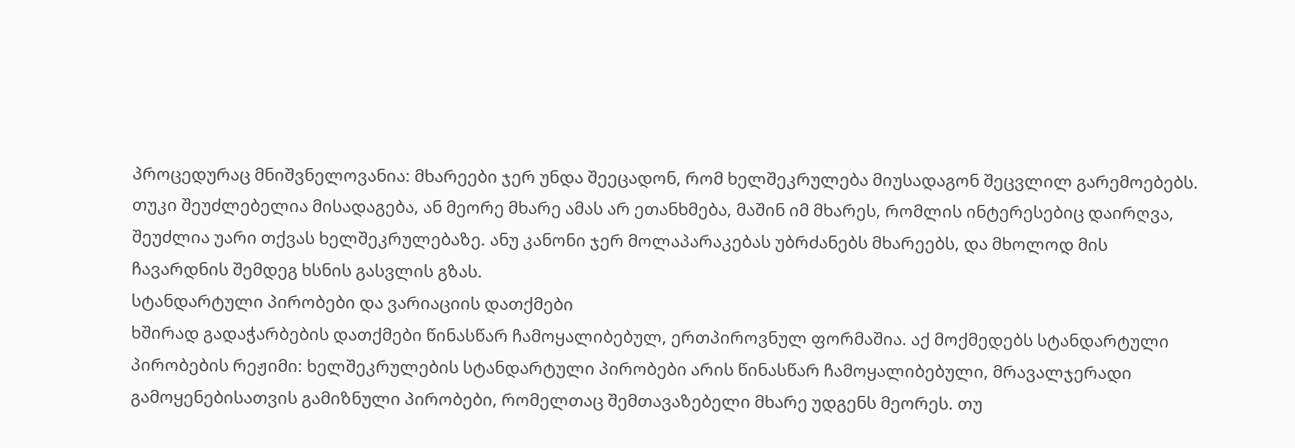პროცედურაც მნიშვნელოვანია: მხარეები ჯერ უნდა შეეცადონ, რომ ხელშეკრულება მიუსადაგონ შეცვლილ გარემოებებს. თუკი შეუძლებელია მისადაგება, ან მეორე მხარე ამას არ ეთანხმება, მაშინ იმ მხარეს, რომლის ინტერესებიც დაირღვა, შეუძლია უარი თქვას ხელშეკრულებაზე. ანუ კანონი ჯერ მოლაპარაკებას უბრძანებს მხარეებს, და მხოლოდ მის ჩავარდნის შემდეგ ხსნის გასვლის გზას.
სტანდარტული პირობები და ვარიაციის დათქმები
ხშირად გადაჭარბების დათქმები წინასწარ ჩამოყალიბებულ, ერთპიროვნულ ფორმაშია. აქ მოქმედებს სტანდარტული პირობების რეჟიმი: ხელშეკრულების სტანდარტული პირობები არის წინასწარ ჩამოყალიბებული, მრავალჯერადი გამოყენებისათვის გამიზნული პირობები, რომელთაც შემთავაზებელი მხარე უდგენს მეორეს. თუ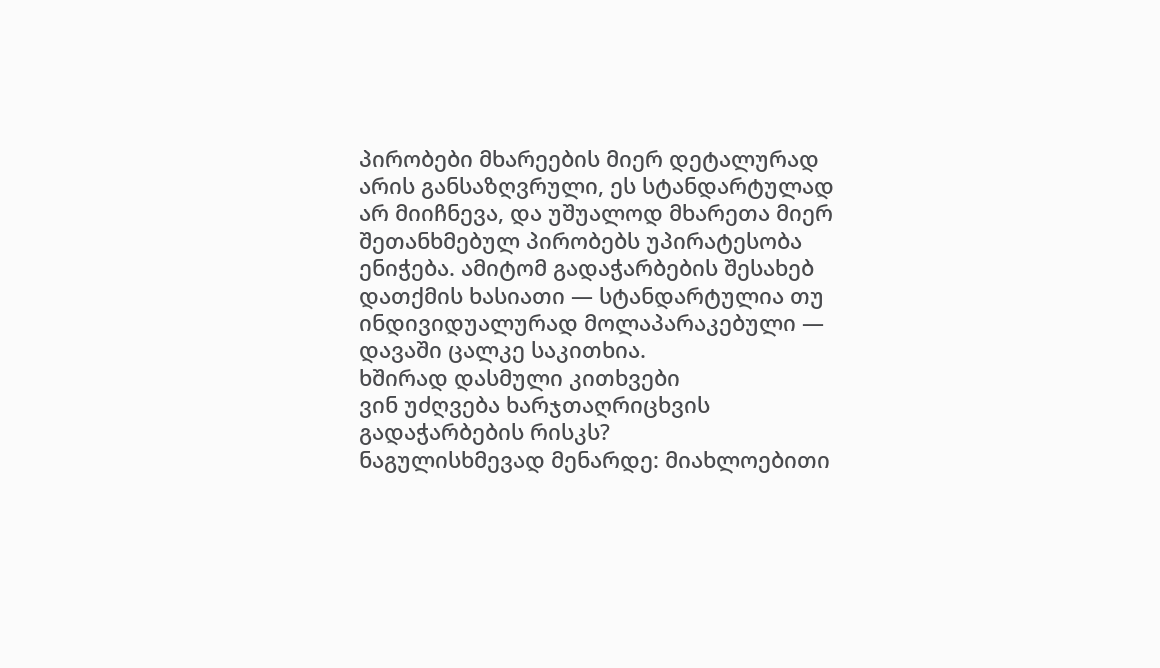პირობები მხარეების მიერ დეტალურად არის განსაზღვრული, ეს სტანდარტულად არ მიიჩნევა, და უშუალოდ მხარეთა მიერ შეთანხმებულ პირობებს უპირატესობა ენიჭება. ამიტომ გადაჭარბების შესახებ დათქმის ხასიათი — სტანდარტულია თუ ინდივიდუალურად მოლაპარაკებული — დავაში ცალკე საკითხია.
ხშირად დასმული კითხვები
ვინ უძღვება ხარჯთაღრიცხვის გადაჭარბების რისკს?
ნაგულისხმევად მენარდე: მიახლოებითი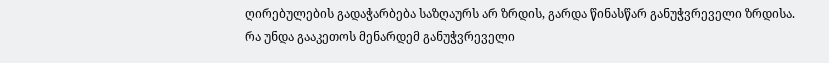ღირებულების გადაჭარბება საზღაურს არ ზრდის, გარდა წინასწარ განუჭვრეველი ზრდისა.
რა უნდა გააკეთოს მენარდემ განუჭვრეველი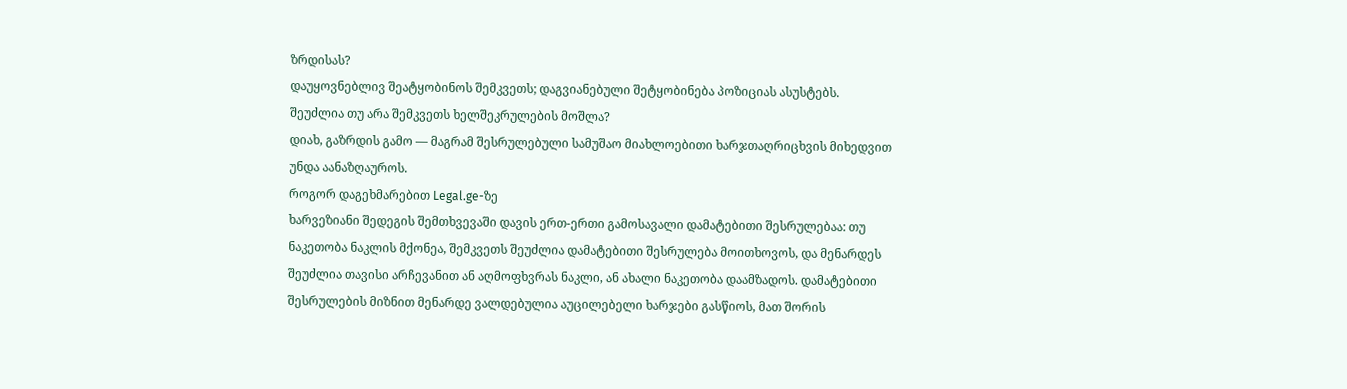ზრდისას?
დაუყოვნებლივ შეატყობინოს შემკვეთს; დაგვიანებული შეტყობინება პოზიციას ასუსტებს.
შეუძლია თუ არა შემკვეთს ხელშეკრულების მოშლა?
დიახ, გაზრდის გამო — მაგრამ შესრულებული სამუშაო მიახლოებითი ხარჯთაღრიცხვის მიხედვით უნდა აანაზღაუროს.
როგორ დაგეხმარებით Legal.ge-ზე
ხარვეზიანი შედეგის შემთხვევაში დავის ერთ-ერთი გამოსავალი დამატებითი შესრულებაა: თუ ნაკეთობა ნაკლის მქონეა, შემკვეთს შეუძლია დამატებითი შესრულება მოითხოვოს, და მენარდეს შეუძლია თავისი არჩევანით ან აღმოფხვრას ნაკლი, ან ახალი ნაკეთობა დაამზადოს. დამატებითი შესრულების მიზნით მენარდე ვალდებულია აუცილებელი ხარჯები გასწიოს, მათ შორის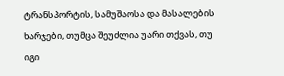ტრანსპორტის, სამუშაოსა და მასალების ხარჯები, თუმცა შეუძლია უარი თქვას, თუ იგი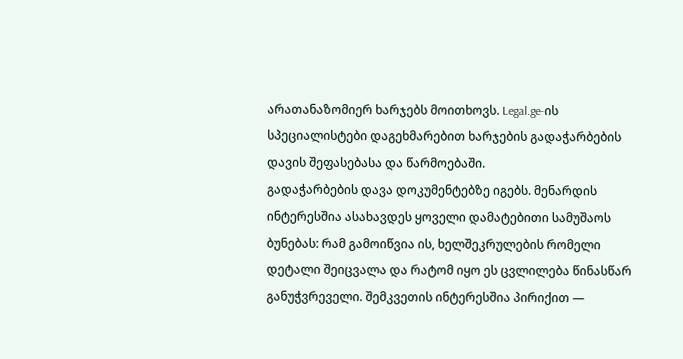არათანაზომიერ ხარჯებს მოითხოვს. Legal.ge-ის სპეციალისტები დაგეხმარებით ხარჯების გადაჭარბების დავის შეფასებასა და წარმოებაში.
გადაჭარბების დავა დოკუმენტებზე იგებს. მენარდის ინტერესშია ასახავდეს ყოველი დამატებითი სამუშაოს ბუნებას: რამ გამოიწვია ის, ხელშეკრულების რომელი დეტალი შეიცვალა და რატომ იყო ეს ცვლილება წინასწარ განუჭვრეველი. შემკვეთის ინტერესშია პირიქით —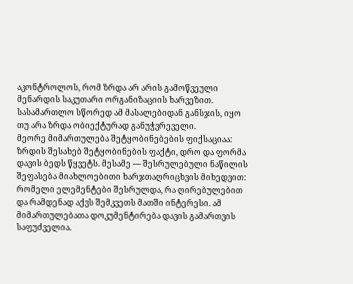აკონტროლოს, რომ ზრდა არ არის გამოწვეული მენარდის საკუთარი ორგანიზაციის ხარვეზით. სასამართლო სწორედ ამ მასალებიდან განსჯის, იყო თუ არა ზრდა ობიექტურად განუჭვრეველი.
მეორე მიმართულება შეტყობინებების ფიქსაციაა: ზრდის შესახებ შეტყობინების ფაქტი, დრო და ფორმა დავის ბედს წყვეტს. მესამე — შესრულებული ნაწილის შეფასება მიახლოებითი ხარჯთაღრიცხვის მიხედვით: რომელი ელემენტები შესრულდა, რა ღირებულებით და რამდენად აქვს შემკვეთს მათში ინტერესი. ამ მიმართულებათა დოკუმენტირება დავის გამართვის საფუძველია.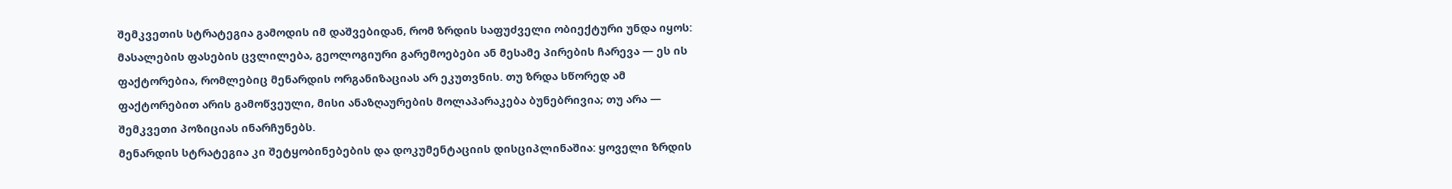შემკვეთის სტრატეგია გამოდის იმ დაშვებიდან, რომ ზრდის საფუძველი ობიექტური უნდა იყოს: მასალების ფასების ცვლილება, გეოლოგიური გარემოებები ან მესამე პირების ჩარევა — ეს ის ფაქტორებია, რომლებიც მენარდის ორგანიზაციას არ ეკუთვნის. თუ ზრდა სწორედ ამ ფაქტორებით არის გამოწვეული, მისი ანაზღაურების მოლაპარაკება ბუნებრივია; თუ არა — შემკვეთი პოზიციას ინარჩუნებს.
მენარდის სტრატეგია კი შეტყობინებების და დოკუმენტაციის დისციპლინაშია: ყოველი ზრდის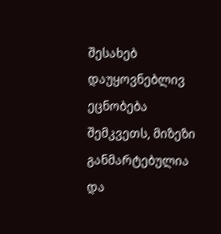შესახებ დაუყოვნებლივ ეცნობება შემკვეთს, მიზეზი განმარტებულია და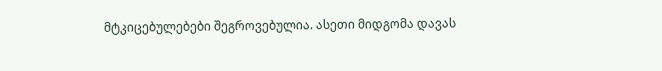მტკიცებულებები შეგროვებულია. ასეთი მიდგომა დავას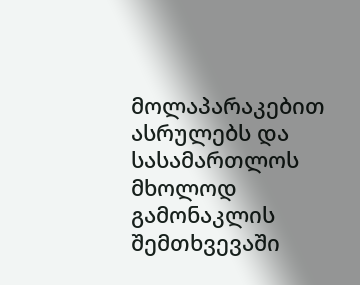მოლაპარაკებით ასრულებს და სასამართლოს მხოლოდ გამონაკლის შემთხვევაში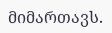მიმართავს.